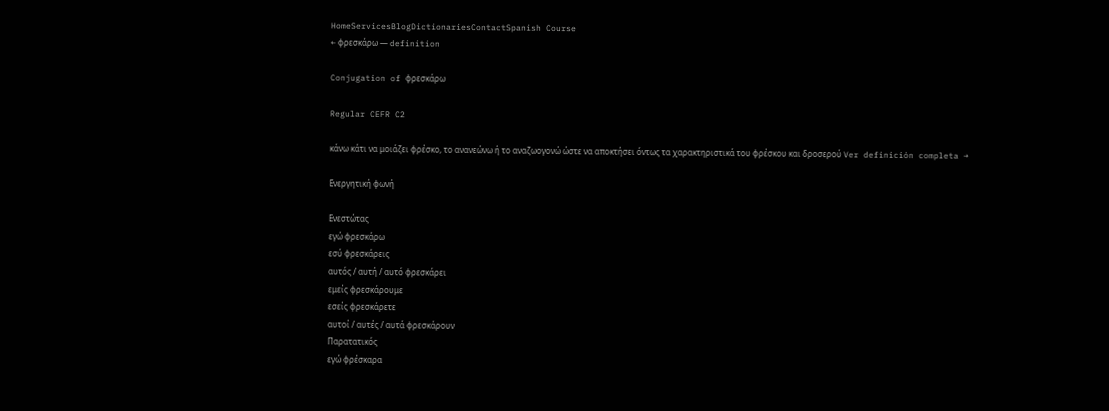HomeServicesBlogDictionariesContactSpanish Course
← φρεσκάρω — definition

Conjugation of φρεσκάρω

Regular CEFR C2

κάνω κάτι να μοιάζει φρέσκο, το ανανεώνω ή το αναζωογονώ ώστε να αποκτήσει όντως τα χαρακτηριστικά του φρέσκου και δροσερού Ver definición completa →

Ενεργητική φωνή

Ενεστώτας
εγώ φρεσκάρω
εσύ φρεσκάρεις
αυτός / αυτή / αυτό φρεσκάρει
εμείς φρεσκάρουμε
εσείς φρεσκάρετε
αυτοί / αυτές / αυτά φρεσκάρουν
Παρατατικός
εγώ φρέσκαρα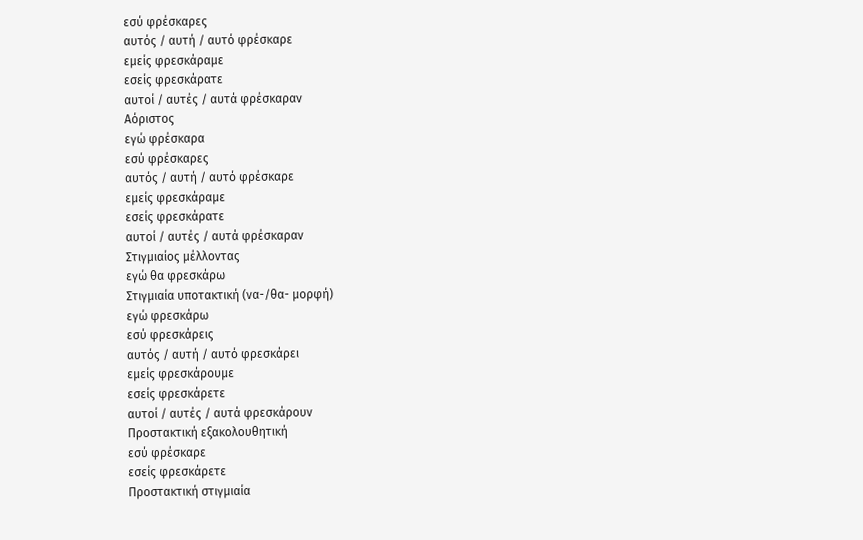εσύ φρέσκαρες
αυτός / αυτή / αυτό φρέσκαρε
εμείς φρεσκάραμε
εσείς φρεσκάρατε
αυτοί / αυτές / αυτά φρέσκαραν
Αόριστος
εγώ φρέσκαρα
εσύ φρέσκαρες
αυτός / αυτή / αυτό φρέσκαρε
εμείς φρεσκάραμε
εσείς φρεσκάρατε
αυτοί / αυτές / αυτά φρέσκαραν
Στιγμιαίος μέλλοντας
εγώ θα φρεσκάρω
Στιγμιαία υποτακτική (να-/θα- μορφή)
εγώ φρεσκάρω
εσύ φρεσκάρεις
αυτός / αυτή / αυτό φρεσκάρει
εμείς φρεσκάρουμε
εσείς φρεσκάρετε
αυτοί / αυτές / αυτά φρεσκάρουν
Προστακτική εξακολουθητική
εσύ φρέσκαρε
εσείς φρεσκάρετε
Προστακτική στιγμιαία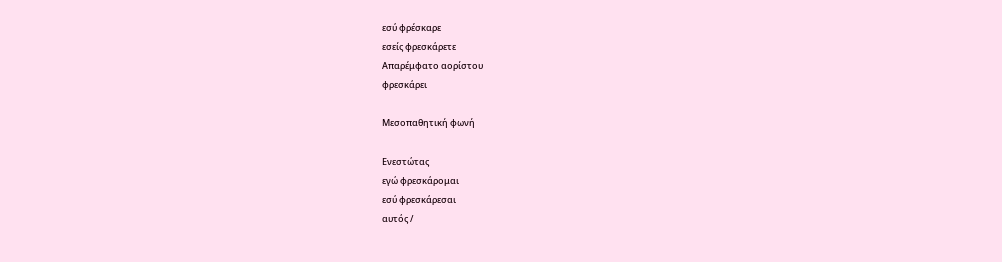εσύ φρέσκαρε
εσείς φρεσκάρετε
Απαρέμφατο αορίστου
φρεσκάρει

Μεσοπαθητική φωνή

Ενεστώτας
εγώ φρεσκάρομαι
εσύ φρεσκάρεσαι
αυτός /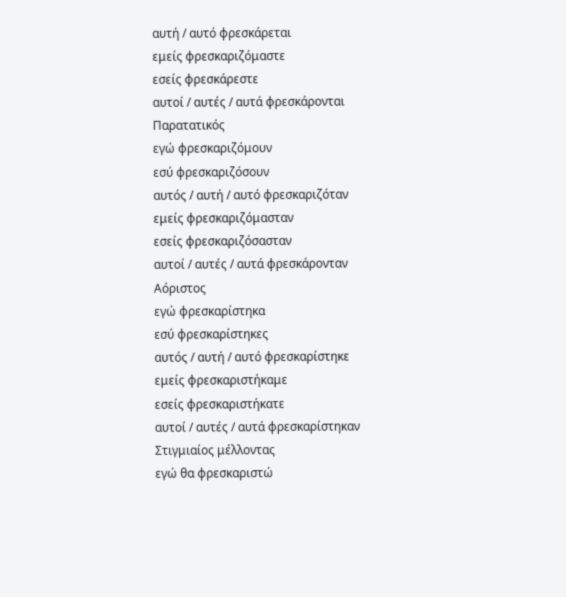αυτή / αυτό φρεσκάρεται
εμείς φρεσκαριζόμαστε
εσείς φρεσκάρεστε
αυτοί / αυτές / αυτά φρεσκάρονται
Παρατατικός
εγώ φρεσκαριζόμουν
εσύ φρεσκαριζόσουν
αυτός / αυτή / αυτό φρεσκαριζόταν
εμείς φρεσκαριζόμασταν
εσείς φρεσκαριζόσασταν
αυτοί / αυτές / αυτά φρεσκάρονταν
Αόριστος
εγώ φρεσκαρίστηκα
εσύ φρεσκαρίστηκες
αυτός / αυτή / αυτό φρεσκαρίστηκε
εμείς φρεσκαριστήκαμε
εσείς φρεσκαριστήκατε
αυτοί / αυτές / αυτά φρεσκαρίστηκαν
Στιγμιαίος μέλλοντας
εγώ θα φρεσκαριστώ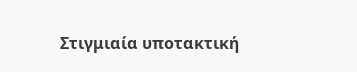Στιγμιαία υποτακτική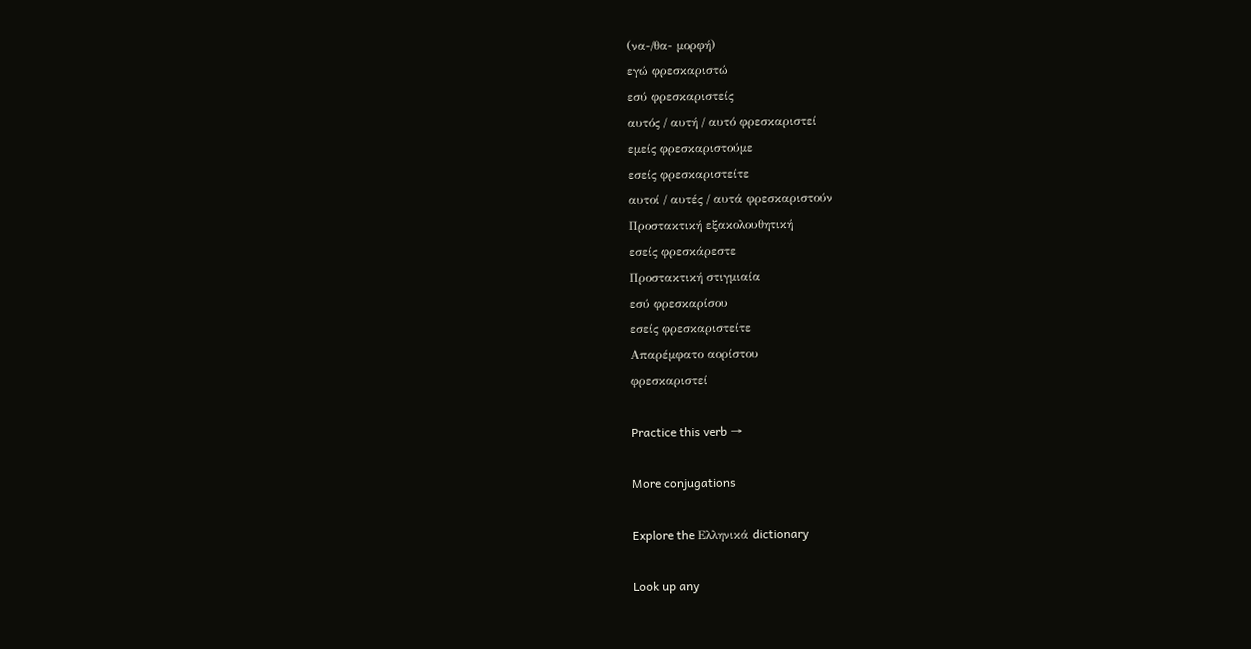(να-/θα- μορφή)
εγώ φρεσκαριστώ
εσύ φρεσκαριστείς
αυτός / αυτή / αυτό φρεσκαριστεί
εμείς φρεσκαριστούμε
εσείς φρεσκαριστείτε
αυτοί / αυτές / αυτά φρεσκαριστούν
Προστακτική εξακολουθητική
εσείς φρεσκάρεστε
Προστακτική στιγμιαία
εσύ φρεσκαρίσου
εσείς φρεσκαριστείτε
Απαρέμφατο αορίστου
φρεσκαριστεί

Practice this verb →

More conjugations

Explore the Ελληνικά dictionary

Look up any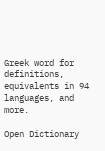Greek word for definitions, equivalents in 94 languages, and more.

Open Dictionary